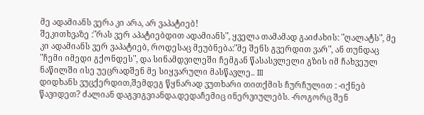მე ადამიანს ვერა კი არა, არ ვაპატიებ!
შეკითხვაზე :"რას ვერ აპატიებდით ადამიანს", ყველა თამამად გაიძახის: "ღალატს", მე კი ადამიანს ვერ ვაპატიებ, როდესაც მეუბნება:"მე შენს გვერდით ვარ", ან თუნდაც "ჩემი იმედი გქონდეს", და სინამდვილეში ჩემგან წასასვლელი გზის იმ ჩახვეულ ნაწილში ისე უეცრადშენ მე სიყვარული მასწავლე.. III
დიდხანს ვუცქერდით,შემდეგ წყნარად ვუთხარი თითქმის ჩურჩულით : -იქნებ წავიდეთ? ძალიან დაგვიგვიანდა.დედაჩემიც ინერვიულებს. -როგორც შენ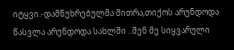იტყვი.-დამწუხრებულმა მითრა,თიქოს არუნდოდა წასვლა არუნდოდა სახლში ..შენ მე სიყვარული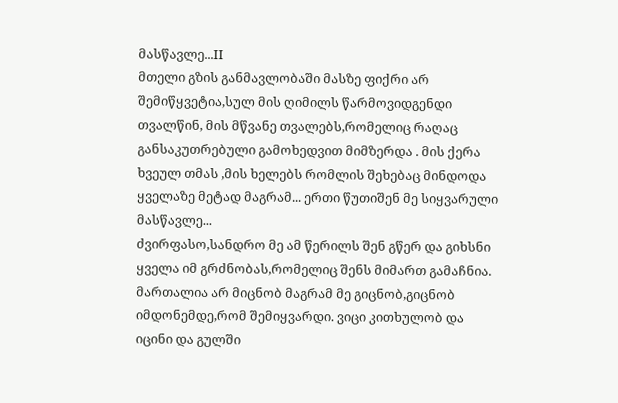მასწავლე...II
მთელი გზის განმავლობაში მასზე ფიქრი არ შემიწყვეტია,სულ მის ღიმილს წარმოვიდგენდი თვალწინ, მის მწვანე თვალებს,რომელიც რაღაც განსაკუთრებული გამოხედვით მიმზერდა . მის ქერა ხვეულ თმას ,მის ხელებს რომლის შეხებაც მინდოდა ყველაზე მეტად მაგრამ... ერთი წუთიშენ მე სიყვარული მასწავლე...
ძვირფასო,სანდრო მე ამ წერილს შენ გწერ და გიხსნი ყველა იმ გრძნობას,რომელიც შენს მიმართ გამაჩნია. მართალია არ მიცნობ მაგრამ მე გიცნობ,გიცნობ იმდონემდე,რომ შემიყვარდი. ვიცი კითხულობ და იცინი და გულში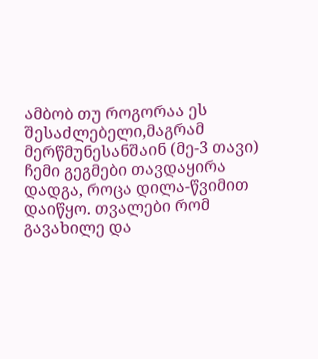ამბობ თუ როგორაა ეს შესაძლებელი,მაგრამ მერწმუნესანშაინ (მე-3 თავი)
ჩემი გეგმები თავდაყირა დადგა, როცა დილა-წვიმით დაიწყო. თვალები რომ გავახილე და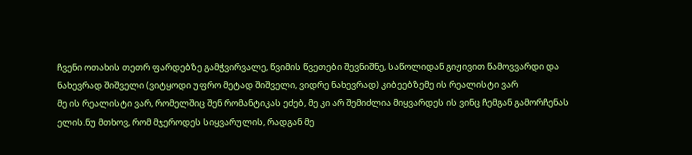ჩვენი ოთახის თეთრ ფარდებზე გამჭვირვალე, წვიმის წვეთები შევნიშნე, საწოლიდან გიჟივით წამოვვარდი და ნახევრად შიშველი (ვიტყოდი უფრო მეტად შიშველი, ვიდრე ნახევრად) კიბეებზემე ის რეალისტი ვარ
მე ის რეალისტი ვარ, რომელშიც შენ რომანტიკას ეძებ, მე კი არ შემიძლია მიყვარდეს ის ვინც ჩემგან გამორჩენას ელის.ნუ მთხოვ, რომ მჯეროდეს სიყვარულის, რადგან მე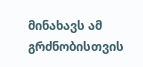მინახავს ამ გრძნობისთვის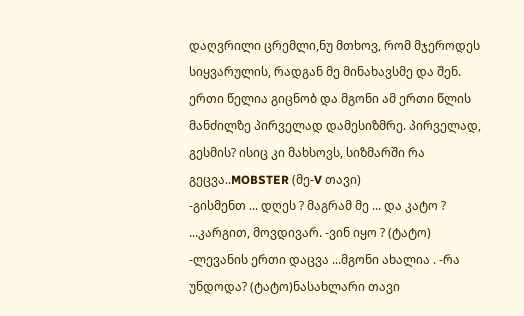დაღვრილი ცრემლი,ნუ მთხოვ, რომ მჯეროდეს სიყვარულის, რადგან მე მინახავსმე და შენ.
ერთი წელია გიცნობ და მგონი ამ ერთი წლის მანძილზე პირველად დამესიზმრე. პირველად, გესმის? ისიც კი მახსოვს, სიზმარში რა გეცვა..MOBSTER (მე-V თავი)
-გისმენთ ... დღეს ? მაგრამ მე ... და კატო ? ...კარგით, მოვდივარ. -ვინ იყო ? (ტატო) -ლევანის ერთი დაცვა ...მგონი ახალია . -რა უნდოდა? (ტატო)ნასახლარი თავი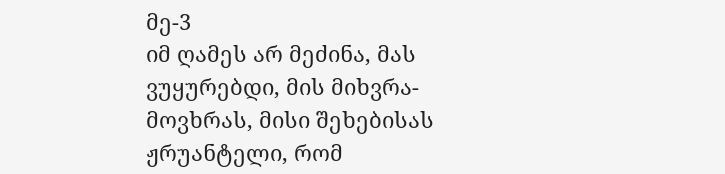მე-3
იმ ღამეს არ მეძინა, მას ვუყურებდი, მის მიხვრა-მოვხრას, მისი შეხებისას ჟრუანტელი, რომ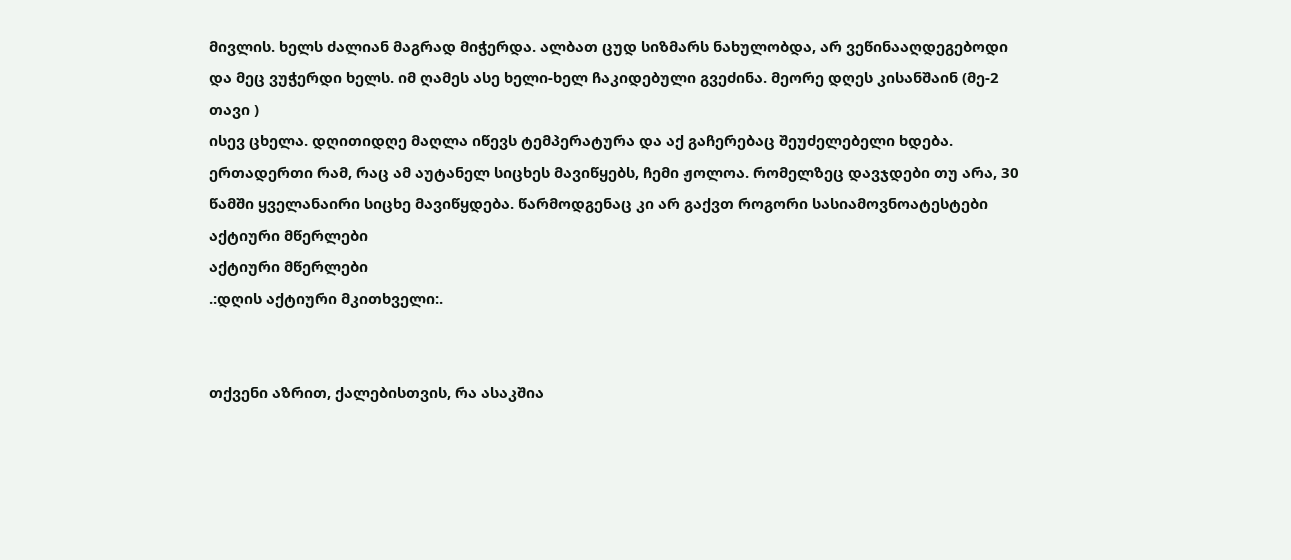მივლის. ხელს ძალიან მაგრად მიჭერდა. ალბათ ცუდ სიზმარს ნახულობდა, არ ვეწინააღდეგებოდი და მეც ვუჭერდი ხელს. იმ ღამეს ასე ხელი-ხელ ჩაკიდებული გვეძინა. მეორე დღეს კისანშაინ (მე-2 თავი )
ისევ ცხელა. დღითიდღე მაღლა იწევს ტემპერატურა და აქ გაჩერებაც შეუძელებელი ხდება. ერთადერთი რამ, რაც ამ აუტანელ სიცხეს მავიწყებს, ჩემი ჟოლოა. რომელზეც დავჯდები თუ არა, 30 წამში ყველანაირი სიცხე მავიწყდება. წარმოდგენაც კი არ გაქვთ როგორი სასიამოვნოატესტები
აქტიური მწერლები
აქტიური მწერლები
.:დღის აქტიური მკითხველი:.


თქვენი აზრით, ქალებისთვის, რა ასაკშია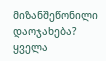მიზანშეწონილი დაოჯახება?
ყველა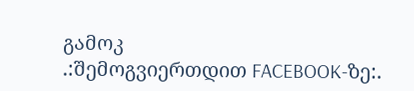გამოკ
.:შემოგვიერთდით FACEBOOK-ზე:.